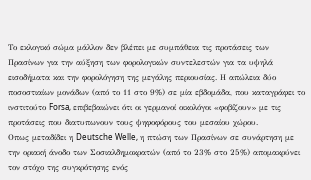Το εκλογικό σώμα μάλλον δεν βλέπει με συμπάθεια τις προτάσεις των Πρασίνων για την αύξηση των φορολογικών συντελεστών για τα υψηλά εισοδήματα και την φορολόγηση της μεγάλης περιουσίας. Η απώλεια δύο ποσοστιαίων μονάδων (από το 11 στο 9%) σε μία εβδομάδα, που καταγράφει το ινστιτούτο Forsa, επιβεβαιώνει ότι οι γερμανοί οικολόγοι «φοβίζουν» με τις προτάσεις που διατυπωνουν τους ψηφοφόρους του μεσαίου χώρου.
Οπως μεταδίδει η Deutsche Welle, η πτώση των Πρασίνων σε συνάρτηση με την οριακή άνοδο των Σοσιαλδημοκρατών (από το 23% στο 25%) απομακρύνει τον στόχο της συγκρότησης ενός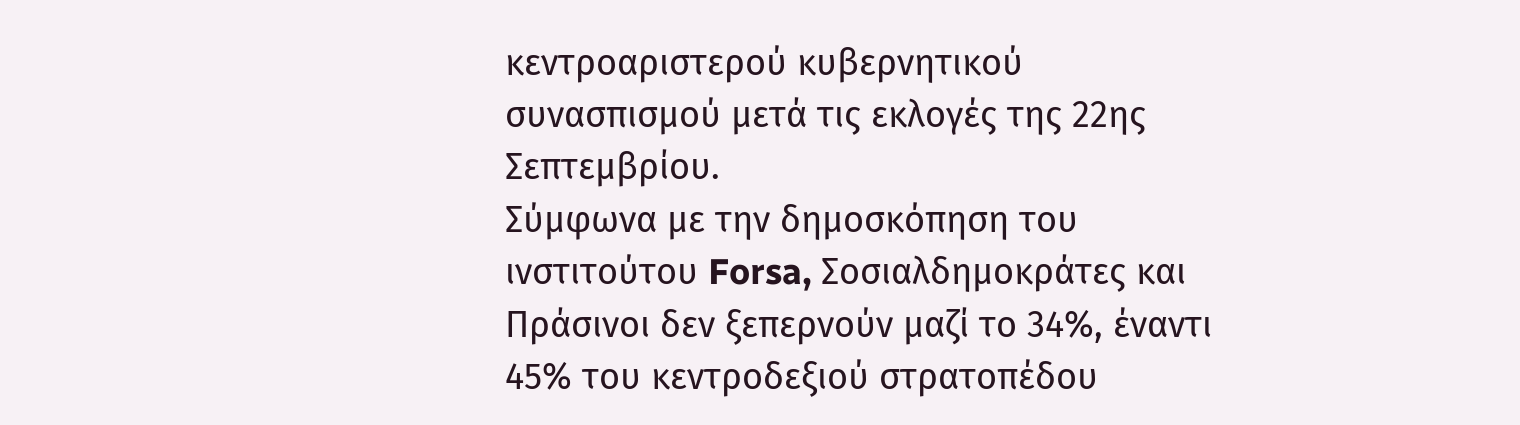κεντροαριστερού κυβερνητικού συνασπισμού μετά τις εκλογές της 22ης Σεπτεμβρίου.
Σύμφωνα με την δημοσκόπηση του ινστιτούτου Forsa, Σοσιαλδημοκράτες και Πράσινοι δεν ξεπερνούν μαζί το 34%, έναντι 45% του κεντροδεξιού στρατοπέδου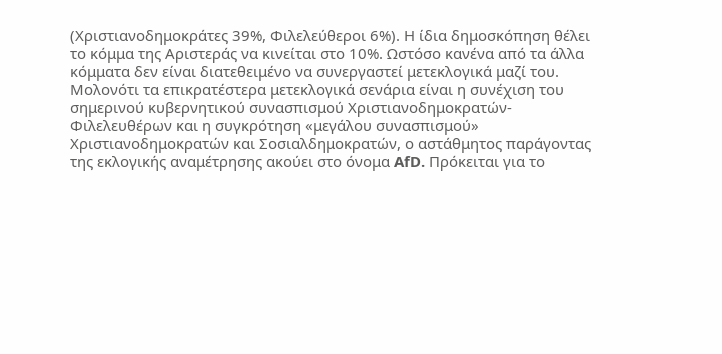(Χριστιανοδημοκράτες 39%, Φιλελεύθεροι 6%). Η ίδια δημοσκόπηση θέλει το κόμμα της Αριστεράς να κινείται στο 10%. Ωστόσο κανένα από τα άλλα κόμματα δεν είναι διατεθειμένο να συνεργαστεί μετεκλογικά μαζί του.
Μολονότι τα επικρατέστερα μετεκλογικά σενάρια είναι η συνέχιση του σημερινού κυβερνητικού συνασπισμού Χριστιανοδημοκρατών-Φιλελευθέρων και η συγκρότηση «μεγάλου συνασπισμού» Χριστιανοδημοκρατών και Σοσιαλδημοκρατών, ο αστάθμητος παράγοντας της εκλογικής αναμέτρησης ακούει στο όνομα AfD. Πρόκειται για το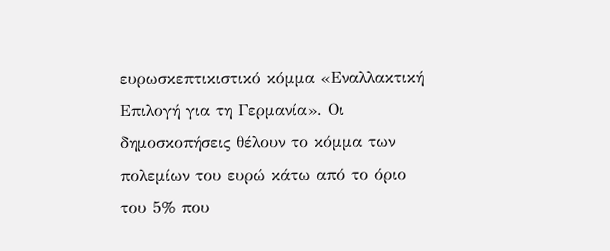ευρωσκεπτικιστικό κόμμα «Εναλλακτική Επιλογή για τη Γερμανία». Οι δημοσκοπήσεις θέλουν το κόμμα των πολεμίων του ευρώ κάτω από το όριο του 5% που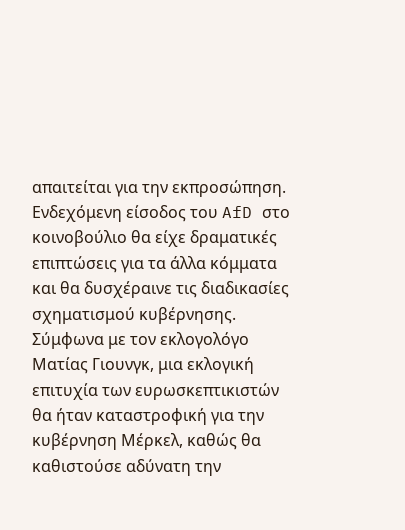απαιτείται για την εκπροσώπηση.
Ενδεχόμενη είσοδος του AfD στο κοινοβούλιο θα είχε δραματικές επιπτώσεις για τα άλλα κόμματα και θα δυσχέραινε τις διαδικασίες σχηματισμού κυβέρνησης.
Σύμφωνα με τον εκλογολόγο Ματίας Γιουνγκ, μια εκλογική επιτυχία των ευρωσκεπτικιστών θα ήταν καταστροφική για την κυβέρνηση Μέρκελ, καθώς θα καθιστούσε αδύνατη την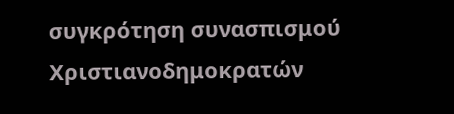συγκρότηση συνασπισμού Χριστιανοδημοκρατών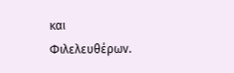και Φιλελευθέρων.